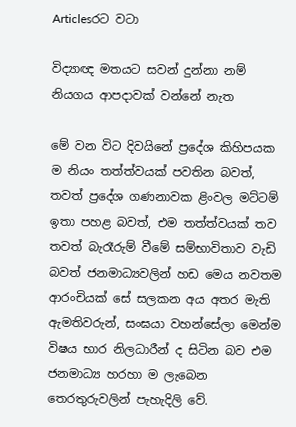Articlesරට වටා

විද්‍යාඥ මතයට සවන් දුන්නා නම් නියගය ආපදාවක්‌ වන්නේ නැත

මේ වන විට දිවයිනේ ප්‍රදේශ කිහිපයක ම නියං තත්ත්වයක්‌ පවතින බවත්, තවත් ප්‍රදේශ ගණනාවක ළිංවල මට්‌ටම් ඉතා පහළ බවත්, එම තත්ත්වයක්‌ තව තවත් බැරෑරුම් වීමේ සම්භාවිතාව වැඩි බවත් ජනමාධ්‍යවලින් හඩ මෙය නවතම ආරංචියක්‌ සේ සලකන අය අතර මැති ඇමතිවරුන්, සංඝයා වහන්සේලා මෙන්ම විෂය භාර නිලධාරීන් ද සිටින බව එම ජනමාධ්‍ය හරහා ම ලැබෙන තෙරතුරුවලින් පැහැදිලි වේ.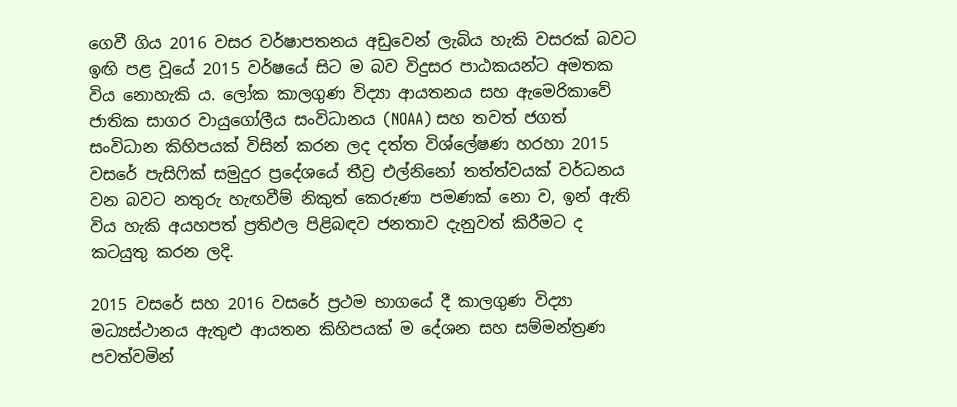ගෙවී ගිය 2016 වසර වර්ෂාපතනය අඩුවෙන් ලැබිය හැකි වසරක්‌ බවට ඉඟි පළ වූයේ 2015 වර්ෂයේ සිට ම බව විදුසර පාඨකයන්ට අමතක විය නොහැකි ය. ලෝක කාලගුණ විද්‍යා ආයතනය සහ ඇමෙරිකාවේ ජාතික සාගර වායුගෝලීය සංවිධානය (NOAA) සහ තවත් ජගත් සංවිධාන කිහිපයක්‌ විසින් කරන ලද දත්ත විශ්ලේෂණ හරහා 2015 වසරේ පැසිෆික්‌ සමුදුර ප්‍රදේශයේ තීව්‍ර එල්නිනෝ තත්ත්වයක්‌ වර්ධනය වන බවට නතුරු හැඟවීම් නිකුත් කෙරුණා පමණක්‌ නො ව, ඉන් ඇති විය හැකි අයහපත් ප්‍රතිඵල පිළිබඳව ජනතාව දැනුවත් කිරීමට ද කටයුතු කරන ලදි.

2015 වසරේ සහ 2016 වසරේ ප්‍රථම භාගයේ දී කාලගුණ විද්‍යා මධ්‍යස්‌ථානය ඇතුළු ආයතන කිහිපයක්‌ ම දේශන සහ සම්මන්ත්‍රණ පවත්වමින්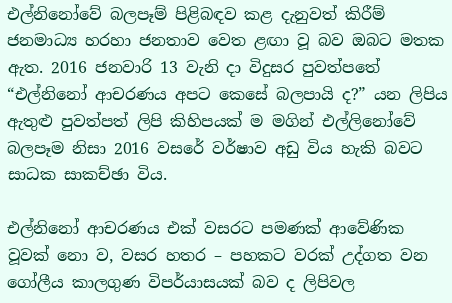එල්නිනෝවේ බලපෑම් පිළිබඳව කළ දැනුවත් කිරීම් ජනමාධ්‍ය හරහා ජනතාව වෙත ළඟා වූ බව ඔබට මතක ඇත. 2016 ජනවාරි 13 වැනි දා විදුසර පුවත්පතේ “එල්නිනෝ ආචරණය අපට කෙසේ බලපායි ද?” යන ලිපිය ඇතුළු පුවත්පත් ලිපි කිහිපයක්‌ ම මගින් එල්ලිනෝවේ බලපෑම නිසා 2016 වසරේ වර්ෂාව අඩු විය හැකි බවට සාධක සාකච්ඡා විය.

එල්නිනෝ ආචරණය එක්‌ වසරට පමණක්‌ ආවේණික වූවක්‌ නො ව, වසර හතර – පහකට වරක්‌ උද්ගත වන ගෝලීය කාලගුණ විපර්යාසයක්‌ බව ද ලිපිවල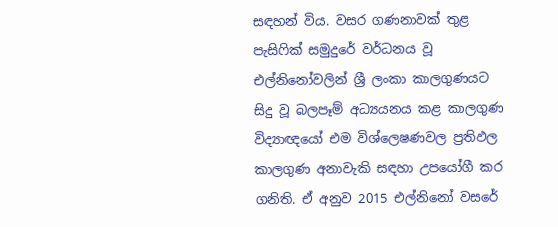සඳහන් විය. වසර ගණනාවක්‌ තුළ පැසිෆික්‌ සමුදුරේ වර්ධනය වූ එල්නිනෝවලින් ශ්‍රී ලංකා කාලගුණයට සිදු වූ බලපෑම් අධ්‍යයනය කළ කාලගුණ විද්‍යාඥයෝ එම විශ්ලෙෂණවල ප්‍රතිඵල කාලගුණ අනාවැකි සඳහා උපයෝගී කර ගනිති. ඒ අනුව 2015 එල්නිනෝ වසරේ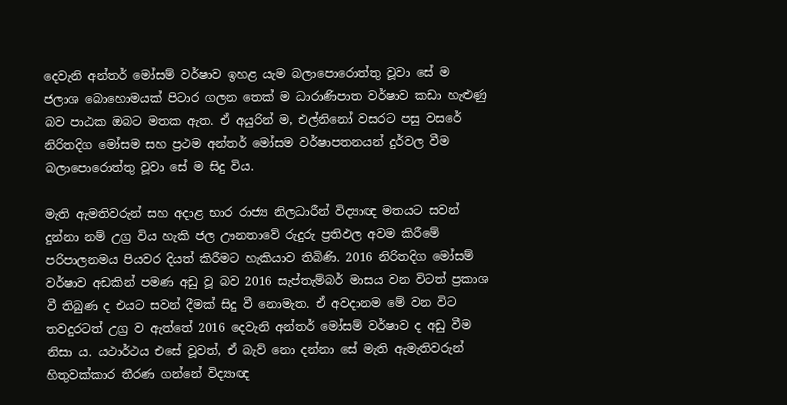දෙවැනි අන්තර් මෝසම් වර්ෂාව ඉහළ යැම බලාපොරොත්තු වූවා සේ ම ජලාශ බොහොමයක්‌ පිටාර ගලන තෙක්‌ ම ධාරාණිපාත වර්ෂාව කඩා හැළුණු බව පාඨක ඔබට මතක ඇත. ඒ අයුරින් ම, එල්නිනෝ වසරට පසු වසරේ නිරිතදිග මෝසම සහ ප්‍රථම අන්තර් මෝසම වර්ෂාපතනයන් දුර්වල වීම බලාපොරොත්තු වූවා සේ ම සිදු විය.

මැති ඇමතිවරුන් සහ අදාළ භාර රාජ්‍ය නිලධාරීන් විද්‍යාඥ මතයට සවන් දුන්නා නම් උග්‍ර විය හැකි ජල ඌනතාවේ රුදුරු ප්‍රතිඵල අවම කිරීමේ පරිපාලනමය පියවර දියත් කිරීමට හැකියාව තිබිණි. 2016 නිරිතදිග මෝසම් වර්ෂාව අඩකින් පමණ අඩු වූ බව 2016 සැප්තැම්බර් මාසය වන විටත් ප්‍රකාශ වී තිබුණ ද එයට සවන් දීමක්‌ සිදු වී නොමැත. ඒ අවදානම මේ වන විට තවදුරටත් උග්‍ර ව ඇත්තේ 2016 දෙවැනි අන්තර් මෝසම් වර්ෂාව ද අඩු වීම නිසා ය. යථාර්ථය එසේ වූවත්, ඒ බැව් නො දන්නා සේ මැති ඇමැතිවරුන් හිතුවක්‌කාර තීරණ ගන්නේ විද්‍යාඥ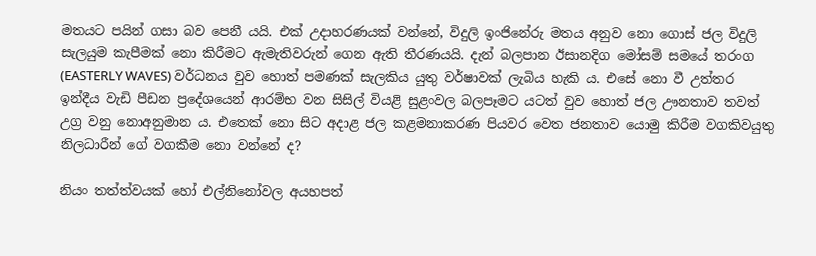මතයට පයින් ගසා බව පෙනී යයි. එක්‌ උදාහරණයක්‌ වන්නේ, විදුලි ඉංජිනේරු මතය අනුව නො ගොස්‌ ජල විදුලි සැලයුම කැපීමක්‌ නො කිරීමට ඇමැතිවරුන් ගෙන ඇති තීරණයයි. දැන් බලපාන ඊසානදිග මෝසම් සමයේ තරංග (EASTERLY WAVES) වර්ධනය වුව හොත් පමණක්‌ සැලකිය යුතු වර්ෂාවක්‌ ලැබිය හැකි ය. එසේ නො වී උත්තර ඉන්දීය වැඩි පීඩන ප්‍රදේශයෙන් ආරම්භ වන සිසිල් වියළි සුළංවල බලපෑමට යටත් වුව හොත් ජල ඌනතාව තවත් උග්‍ර වනු නොඅනුමාන ය. එතෙක්‌ නො සිට අදාළ ජල කළමනාකරණ පියවර වෙත ජනතාව යොමු කිරීම වගකිවයුතු නිලධාරීන් ගේ වගකීම නො වන්නේ ද?

නියං තත්ත්වයක්‌ හෝ එල්නිනෝවල අයහපත්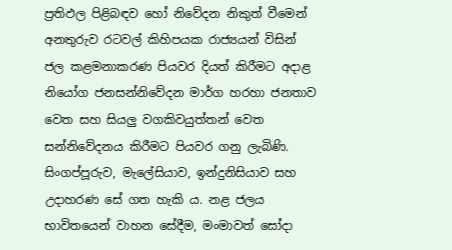ප්‍රතිඵල පිළිබඳව හෝ නිවේදන නිකුත් වීමෙන් අනතුරුව රටවල් කිහිපයක රාජ්‍යයන් විසින් ජල කළමනාකරණ පියවර දියත් කිරීමට අදාළ නියෝග ජනසන්නිවේදන මාර්ග හරහා ජනතාව වෙත සහ සියලු වගකිවයුත්තන් වෙත සන්නිවේදනය කිරීමට පියවර ගනු ලැබිණි. සිංගප්පූරුව, මැලේසියාව, ඉන්දුනිසියාව සහ උදාහරණ සේ ගත හැකි ය. නළ ජලය භාවිතයෙන් වාහන සේදීම, මංමාවත් සෝදා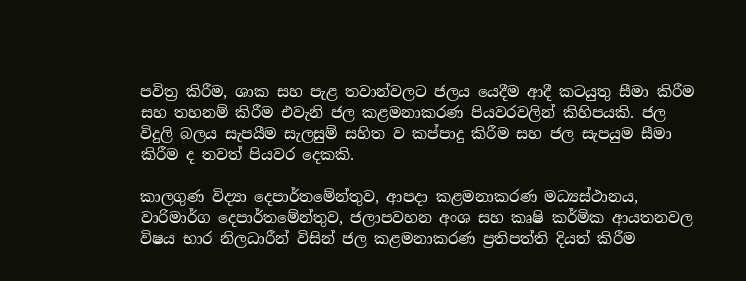පවිත්‍ර කිරීම, ශාක සහ පැළ තවාන්වලට ජලය යෙදීම ආදී කටයුතු සීමා කිරීම සහ තහනම් කිරීම එවැනි ජල කළමනාකරණ පියවරවලින් කිහිපයකි. ජල විදුලි බලය සැපයීම සැලසුම් සහිත ව කප්පාදු කිරීම සහ ජල සැපයුම සීමා කිරීම ද තවත් පියවර දෙකකි.

කාලගුණ විද්‍යා දෙපාර්තමේන්තුව, ආපදා කළමනාකරණ මධ්‍යස්‌ථානය, වාරිමාර්ග දෙපාර්තමේන්තුව, ජලාපවහන අංශ සහ කෘෂි කර්මික ආයතනවල විෂය භාර නිලධාරීන් විසින් ජල කළමනාකරණ ප්‍රතිපත්ති දියත් කිරීම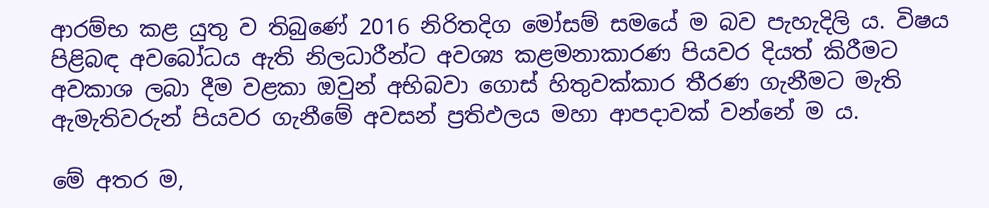ආරම්භ කළ යුතු ව තිබුණේ 2016 නිරිතදිග මෝසම් සමයේ ම බව පැහැදිලි ය. විෂය පිළිබඳ අවබෝධය ඇති නිලධාරීන්ට අවශ්‍ය කළමනාකාරණ පියවර දියත් කිරීමට අවකාශ ලබා දීම වළකා ඔවුන් අභිබවා ගොස්‌ හිතුවක්‌කාර තීරණ ගැනීමට මැති ඇමැතිවරුන් පියවර ගැනීමේ අවසන් ප්‍රතිඵලය මහා ආපදාවක්‌ වන්නේ ම ය.

මේ අතර ම,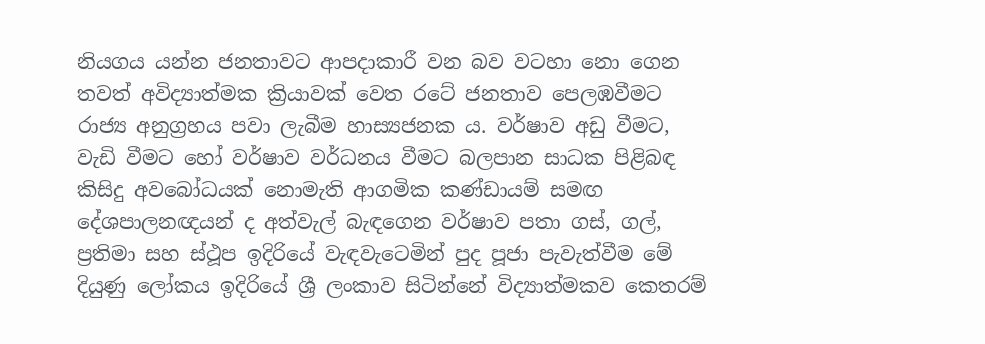නියගය යන්න ජනතාවට ආපදාකාරී වන බව වටහා නො ගෙන තවත් අවිද්‍යාත්මක ක්‍රියාවක්‌ වෙත රටේ ජනතාව පෙලඹවීමට රාජ්‍ය අනුග්‍රහය පවා ලැබීම හාස්‍යජනක ය. වර්ෂාව අඩු වීමට, වැඩි වීමට හෝ වර්ෂාව වර්ධනය වීමට බලපාන සාධක පිළිබඳ කිසිදු අවබෝධයක්‌ නොමැති ආගමික කණ්‌ඩායම් සමඟ දේශපාලනඥයන් ද අත්වැල් බැඳගෙන වර්ෂාව පතා ගස්‌, ගල්, ප්‍රතිමා සහ ස්‌ථූප ඉදිරියේ වැඳවැටෙමින් පුද පූජා පැවැත්වීම මේ දියුණු ලෝකය ඉදිරියේ ශ්‍රී ලංකාව සිටින්නේ විද්‍යාත්මකව කෙතරම්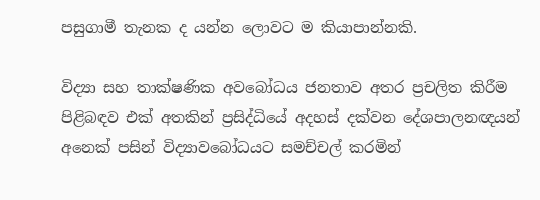පසුගාමී තැනක ද යන්න ලොවට ම කියාපාන්නකි.

විද්‍යා සහ තාක්‌ෂණික අවබෝධය ජනතාව අතර ප්‍රචලිත කිරීම පිළිබඳව එක්‌ අතකින් ප්‍රසිද්ධියේ අදහස්‌ දක්‌වන දේශපාලනඥයන් අනෙක්‌ පසින් විද්‍යාවබෝධයට සමච්චල් කරමින්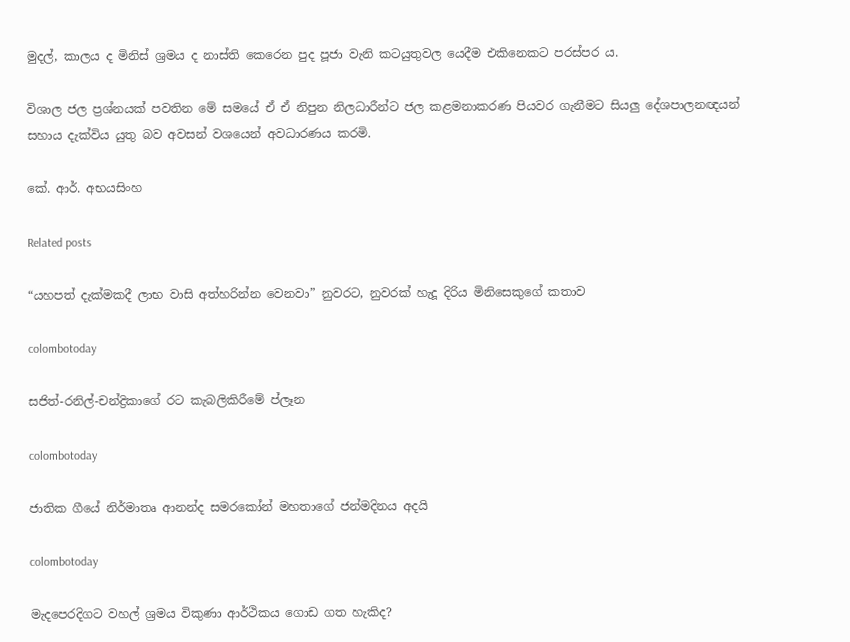මුදල්, කාලය ද මිනිස්‌ ශ්‍රමය ද නාස්‌ති කෙරෙන පුද පූජා වැනි කටයුතුවල යෙදීම එකිනෙකට පරස්‌පර ය.

විශාල ජල ප්‍රශ්නයක්‌ පවතින මේ සමයේ ඒ ඒ නිපුන නිලධාරීන්ට ජල කළමනාකරණ පියවර ගැනීමට සියලු දේශපාලනඥයන් සහාය දැක්‌විය යුතු බව අවසන් වශයෙන් අවධාරණය කරමි.

කේ. ආර්. අභයසිංහ

Related posts

“යහපත් දැක්මකදී ලාභ වාසි අත්හරින්න වෙනවා” නුවරට, නුවරක් හැදූ දිරිය මිනිසෙකුගේ කතාව

colombotoday

සජිත්-රනිල්-චන්ද්‍රිකාගේ රට කැබලිකිරීමේ ප්ලෑන

colombotoday

ජාතික ගීයේ නිර්මාතෘ ආනන්ද සමරකෝන් මහතාගේ ජන්මදිනය අදයි

colombotoday

මැදපෙරදිගට වහල් ශ්‍රමය විකුණා ආර්ථිකය ගොඩ ගත හැකිද?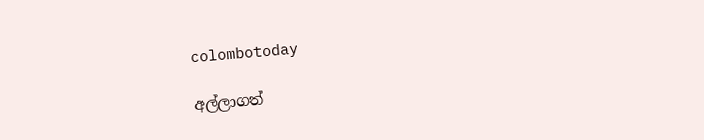colombotoday

අල්ලාගත්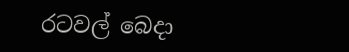රටවල් බෙදා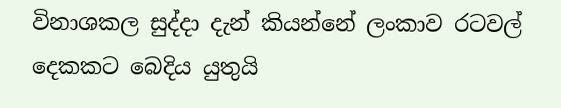විනාශකල සුද්දා දැන් කියන්නේ ලංකාව රටවල් දෙකකට බෙදිය යුතුයි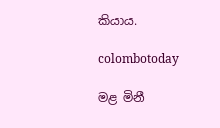කියාය.

colombotoday

මළ මිනී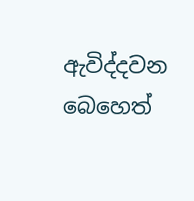ඇවිද්දවන බෙහෙත්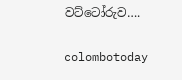වට්ටෝරුව….

colombotoday